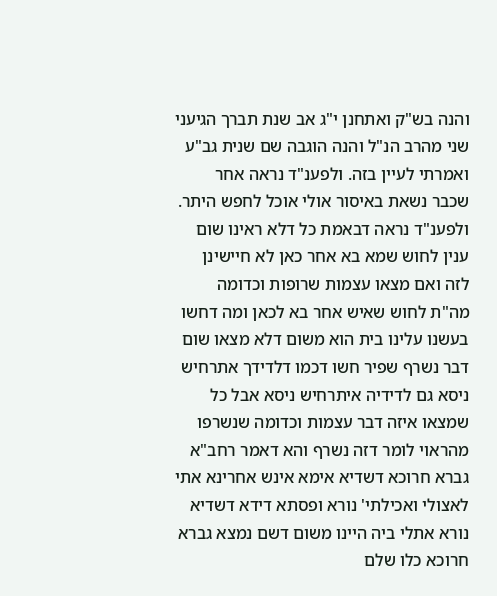והנה בש"ק ואתחנן י"ג אב שנת תברך הגיעני שני מהרב הנ"ל והנה הוגבה שם שנית גב"ע ואמרתי לעיין בזה. ולפענ"ד נראה אחר שכבר נשאת באיסור אולי אוכל לחפש היתר. ולפענ"ד נראה דבאמת כל דלא ראינו שום ענין לחוש שמא בא אחר כאן לא חיישינן לזה ואם מצאו עצמות שרופות וכדומה מה"ת לחוש שאיש אחר בא לכאן ומה דחשו בעשנו עלינו בית הוא משום דלא מצאו שום דבר נשרף שפיר חשו דכמו דלדידך אתרחיש ניסא גם לדידיה איתרחיש ניסא אבל כל שמצאו איזה דבר עצמות וכדומה שנשרפו מהראוי לומר דזה נשרף והא דאמר רחב"א גברא חרוכא דשדיא אימא אינש אחרינא אתי לאצולי ואכילתי' נורא ופסתא דידא דשדיא נורא אתלי ביה היינו משום דשם נמצא גברא חרוכא כלו שלם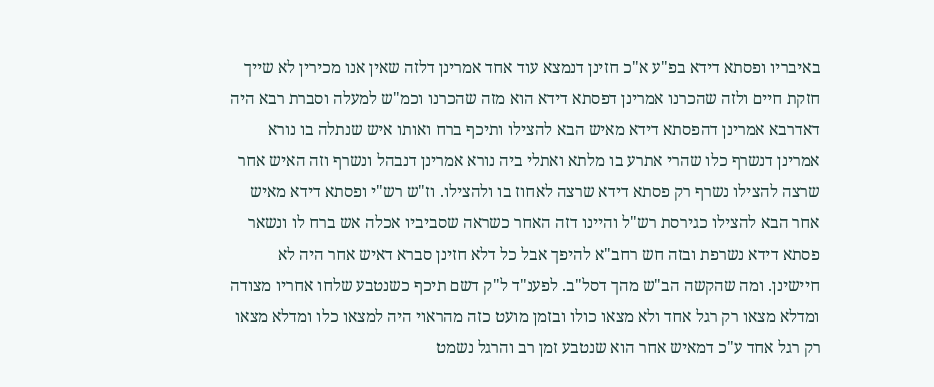באיבריו ופסתא דידא בפ"ע א"כ חזינן דנמצא עוד אחד אמרינן דלזה שאין אנו מכירין לא שייך חזקת חיים ולזה שהכרנו אמרינן דפסתא דידא הוא מזה שהכרנו וכמ"ש למעלה וסברת רבא היה דאדרבא אמרינן דהפסתא דידא מאיש הבא להצילו ותיכף ברח ואותו איש שנתלה בו נורא אמרינן דנשרף כלו שהרי אתרע בו מלתא ואתלי ביה נורא אמרינן דנבהל ונשרף וזה האיש אחר שרצה להצילו נשרף רק פסתא דידא שרצה לאחוז בו ולהצילו. וז"ש רש"י ופסתא דידא מאיש אחר הבא להצילו כגירסת רש"ל והיינו דזה האחר כשראה שסביביו אכלה אש ברח לו ונשאר פסתא דידא נשרפת ובזה חש רחב"א להיפך אבל כל דלא חזינן סברא דאיש אחר היה לא חיישינן. ומה שהקשה הב"ש מהך דסל"ב. לפענ"ד ל"ק דשם תיכף כשנטבע שלחו אחריו מצודה ומדלא מצאו רק רגל אחד ולא מצאו כולו ובזמן מועט כזה מהראוי היה למצאו כלו ומדלא מצאו רק רגל אחד ע"כ דמאיש אחר הוא שנטבע זמן רב והרגל נשמט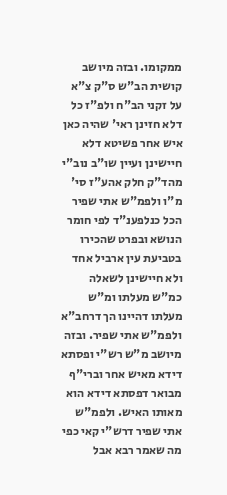ממקומו. ובזה מיושב קושית הב"ש ס"ק צ"א על זקני הב"ח ולפ"ז כל דלא חזינן ראי' שהיה כאן איש אחר פשיטא דלא חיישינן ועיין שו"ב נוב"י מהד"ק חלק אהע"ז סי' מ"ו ולפמ"ש אתי שפיר הכל כנלפענ"ד לפי חומר הנושא ובפרט שהכירו בטביעת עין ארביל אחד ולא חיישינן לשאלה כמ"ש מעלתו ומ"ש מעלתו דהיינו הך דרחב"א ולפמ"ש אתי שפיר. ובזה מיושב מ"ש רש"י ופסתא דידא מאיש אחר וברי"ף מבואר דפסתא דידא הוא מאותו האיש. ולפמ"ש אתי שפיר דרש"י קאי כפי מה שאמר רבא אבל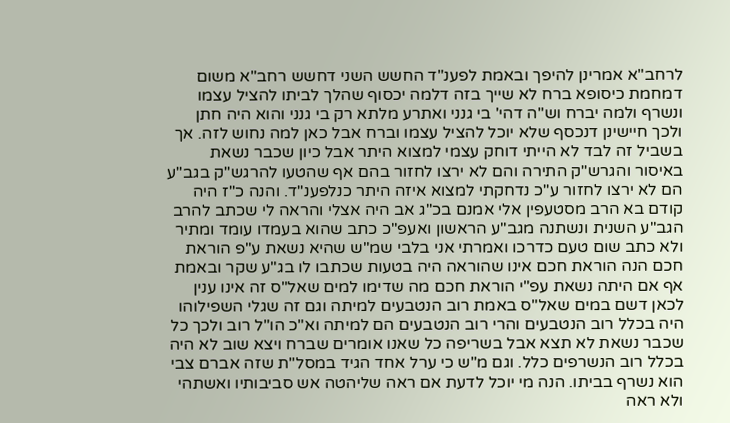לרחב"א אמרינן להיפך ובאמת לפענ"ד החשש השני דחשש רחב"א משום דמחמת כיסופא ברח לא שייך בזה דלמה יכסוף שהלך לביתו להציל עצמו ונשרף ולמה יברח וש"ה דהי' בי גנני ואתרע מלתא רק בי גנני והוא היה חתן ולכך חיישינן דנכסף שלא יוכל להציל עצמו וברח אבל כאן למה נחוש לזה. אך בשביל זה לבד לא הייתי דוחק עצמי למצוא היתר אבל כיון שכבר נשאת באיסור והגרש"ק התירה והם לא ירצו לחזור בהם אף שהטעו להרגש"ק בגב"ע הם לא ירצו לחזור ע"כ נדחקתי למצוא איזה היתר כנלפענ"ד. והנה כ"ז היה קודם בא הרב מסטעפין אלי אמנם בכ"ג אב היה אצלי והראה לי שכתב להרב הגב"ע השנית ונשתנה מגב"ע הראשון ואעפ"כ כתב שהוא בעמדו עומד ומתיר ולא כתב שום טעם כדרכו ואמרתי אני בלבי שמ"ש שהיא נשאת ע"פ הוראת חכם הנה הוראת חכם אינו שהוראה היה בטעות שכתבו לו בג"ע שקר ובאמת אף אם היתה נשאת עפ"י הוראת חכם מה שדימו למים שאל"ס זה אינו ענין לכאן דשם במים שאל"ס באמת רוב הנטבעים למיתה וגם זה שגלי השפילוהו היה בכלל רוב הנטבעים והרי רוב הנטבעים הם למיתה וא"כ הו"ל רוב ולכך כל שכבר נשאת לא תצא אבל בשריפה כל שאנו אומרים שברח ויצא שוב לא היה בכלל רוב הנשרפים כלל. וגם מ"ש כי ערל אחד הגיד במסל"ת שזה אברם צבי הוא נשרף בביתו. הנה מי יוכל לדעת אם ראה שליהטה אש סביבותיו ואשתהי ולא ראה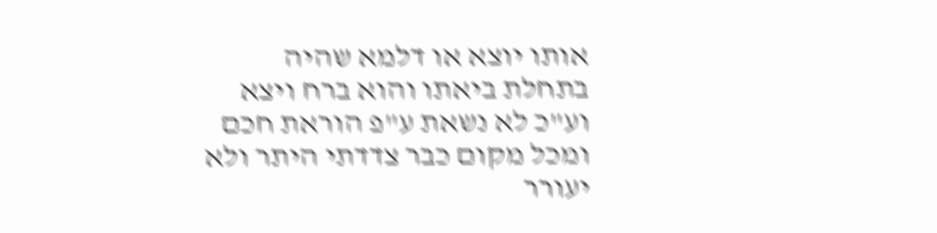אותו יוצא או דלמא שהיה בתחלת ביאתו והוא ברח ויצא וע"כ לא נשאת ע"פ הוראת חכם ומכל מקום כבר צדדתי היתר ולא יעורר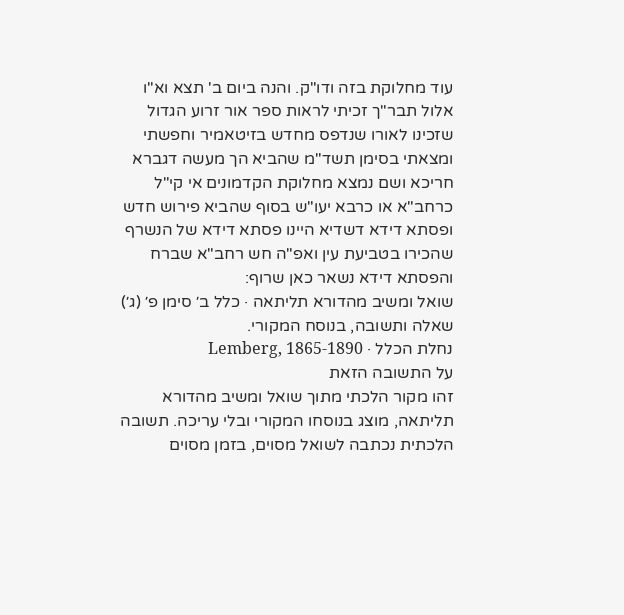עוד מחלוקת בזה ודו"ק. והנה ביום ב' תצא וא"ו אלול תבר"ך זכיתי לראות ספר אור זרוע הגדול שזכינו לאורו שנדפס מחדש בזיטאמיר וחפשתי ומצאתי בסימן תשד"מ שהביא הך מעשה דגברא חריכא ושם נמצא מחלוקת הקדמונים אי קי"ל כרחב"א או כרבא יעו"ש בסוף שהביא פירוש חדש ופסתא דידא דשדיא היינו פסתא דידא של הנשרף שהכירו בטביעת עין ואפ"ה חש רחב"א שברח והפסתא דידא נשאר כאן שרוף:
שואל ומשיב מהדורא תליתאה · כלל ב׳ סימן פ׳ (ג׳)
שאלה ותשובה, בנוסח המקורי.
נחלת הכלל · Lemberg, 1865-1890
על התשובה הזאת
זהו מקור הלכתי מתוך שואל ומשיב מהדורא תליתאה, מוצג בנוסחו המקורי ובלי עריכה. תשובה הלכתית נכתבה לשואל מסוים, בזמן מסוים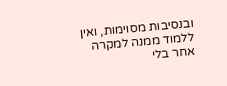ובנסיבות מסוימות, ואין ללמוד ממנה למקרה אחר בלי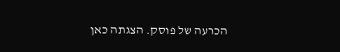הכרעה של פוסק. הצגתה כאן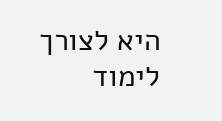היא לצורך לימוד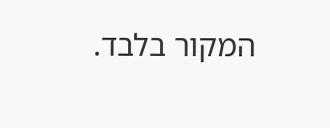המקור בלבד.